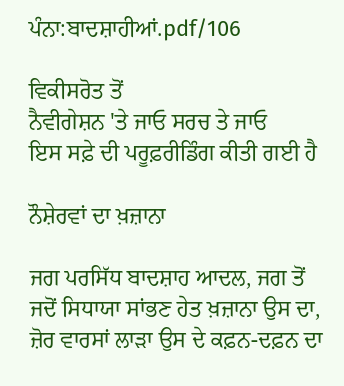ਪੰਨਾ:ਬਾਦਸ਼ਾਹੀਆਂ.pdf/106

ਵਿਕੀਸਰੋਤ ਤੋਂ
ਨੈਵੀਗੇਸ਼ਨ 'ਤੇ ਜਾਓ ਸਰਚ ਤੇ ਜਾਓ
ਇਸ ਸਫ਼ੇ ਦੀ ਪਰੂਫ਼ਰੀਡਿੰਗ ਕੀਤੀ ਗਈ ਹੈ

ਨੌਸ਼ੇਰਵਾਂ ਦਾ ਖ਼ਜ਼ਾਨਾ

ਜਗ ਪਰਸਿੱਧ ਬਾਦਸ਼ਾਹ ਆਦਲ, ਜਗ ਤੋਂ ਜਦੋਂ ਸਿਧਾਯਾ ਸਾਂਭਣ ਹੇਤ ਖ਼ਜ਼ਾਨਾ ਉਸ ਦਾ, ਜ਼ੋਰ ਵਾਰਸਾਂ ਲਾੜਾ ਉਸ ਦੇ ਕਫ਼ਨ-ਦਫ਼ਨ ਦਾ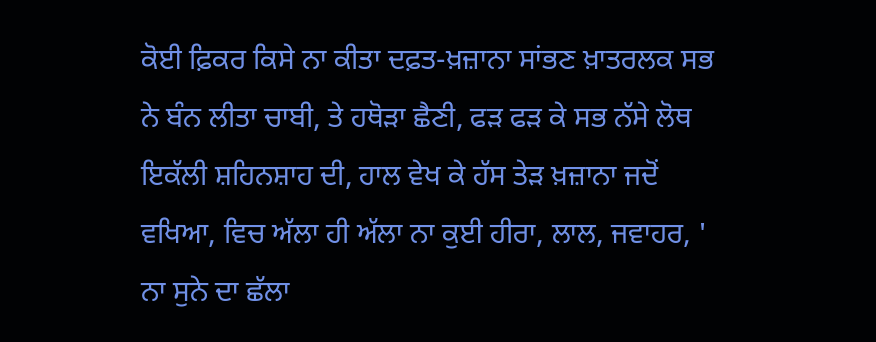ਕੋਈ ਫ਼ਿਕਰ ਕਿਸੇ ਨਾ ਕੀਤਾ ਦਫ਼ਤ-ਖ਼ਜ਼ਾਨਾ ਸਾਂਭਣ ਖ਼ਾਤਰਲਕ ਸਭ ਨੇ ਬੰਨ ਲੀਤਾ ਚਾਬੀ, ਤੇ ਹਥੋੜਾ ਛੈਣੀ, ਫੜ ਫੜ ਕੇ ਸਭ ਨੱਸੇ ਲੋਥ ਇਕੱਲੀ ਸ਼ਹਿਨਸ਼ਾਹ ਦੀ, ਹਾਲ ਵੇਖ ਕੇ ਹੱਸ ਤੇੜ ਖ਼ਜ਼ਾਨਾ ਜਦੋਂ ਵਖਿਆ, ਵਿਚ ਅੱਲਾ ਹੀ ਅੱਲਾ ਨਾ ਕੁਈ ਹੀਰਾ, ਲਾਲ, ਜਵਾਹਰ, ' ਨਾ ਸੁਨੇ ਦਾ ਛੱਲਾ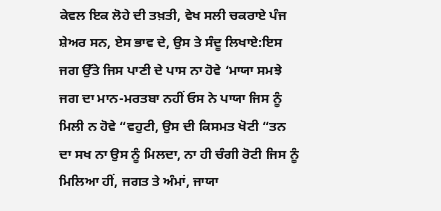ਕੇਵਲ ਇਕ ਲੋਹੇ ਦੀ ਤਖ਼ਤੀ, ਵੇਖ ਸਲੀ ਚਕਰਾਏ ਪੰਜ ਸ਼ੇਅਰ ਸਨ, ਏਸ ਭਾਵ ਦੇ, ਉਸ ਤੇ ਸੰਦੂ ਲਿਖਾਏ:ਇਸ ਜਗ ਉੱਤੇ ਜਿਸ ਪਾਣੀ ਦੇ ਪਾਸ ਨਾ ਹੋਵੇ ‘ਮਾਯਾ ਸਮਝੇ ਜਗ ਦਾ ਮਾਨ-ਮਰਤਬਾ ਨਹੀਂ ਓਸ ਨੇ ਪਾਯਾ ਜਿਸ ਨੂੰ ਮਿਲੀ ਨ ਹੋਵੇ “ਵਹੁਟੀ, ਉਸ ਦੀ ਕਿਸਮਤ ਖੋਟੀ “ਤਨ ਦਾ ਸਖ ਨਾ ਉਸ ਨੂੰ ਮਿਲਦਾ, ਨਾ ਹੀ ਚੰਗੀ ਰੋਟੀ ਜਿਸ ਨੂੰ ਮਿਲਿਆ ਹੀਂ, ਜਗਤ ਤੇ ਅੰਮਾਂ, ਜਾਯਾ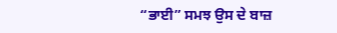“ਭਾਈ” ਸਮਝ ਉਸ ਦੇ ਬਾਜ਼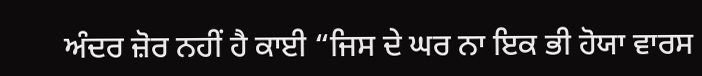ਅੰਦਰ ਜ਼ੋਰ ਨਹੀਂ ਹੈ ਕਾਈ “ਜਿਸ ਦੇ ਘਰ ਨਾ ਇਕ ਭੀ ਹੋਯਾ ਵਾਰਸ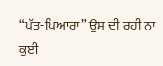“ਪੱਤ-ਪਿਆਰਾ” ਉਸ ਦੀ ਰਹੀ ਨਾ ਕੁਈ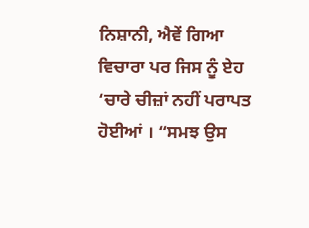ਨਿਸ਼ਾਨੀ, ਐਵੇਂ ਗਿਆ ਵਿਚਾਰਾ ਪਰ ਜਿਸ ਨੂੰ ਏਹ ‘ਚਾਰੇ ਚੀਜ਼ਾਂ ਨਹੀਂ ਪਰਾਪਤ ਹੋਈਆਂ । “ਸਮਝ ਉਸ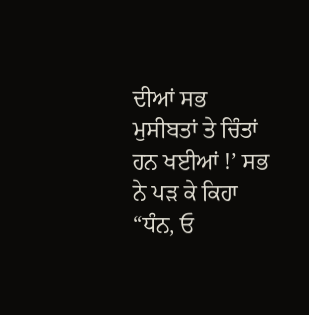ਦੀਆਂ ਸਭ ਮੁਸੀਬਤਾਂ ਤੇ ਚਿੰਤਾਂ ਹਨ ਖਈਆਂ !’ ਸਭ ਨੇ ਪੜ ਕੇ ਕਿਹਾ “ਧੰਨ, ਓ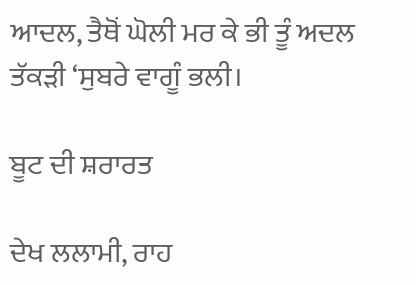ਆਦਲ, ਤੈਥੋਂ ਘੋਲੀ ਮਰ ਕੇ ਭੀ ਤੂੰ ਅਦਲ ਤੱਕੜੀ ‘ਸੁਬਰੇ ਵਾਗੂੰ ਭਲੀ।

ਬੂਟ ਦੀ ਸ਼ਰਾਰਤ

ਦੇਖ ਲਲਾਮੀ, ਰਾਹ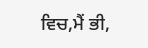ਵਿਚ,ਮੈਂ ਭੀ,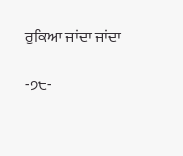ਰੁਕਿਆ ਜਾਂਦਾ ਜਾਂਦਾ

-੭੮-